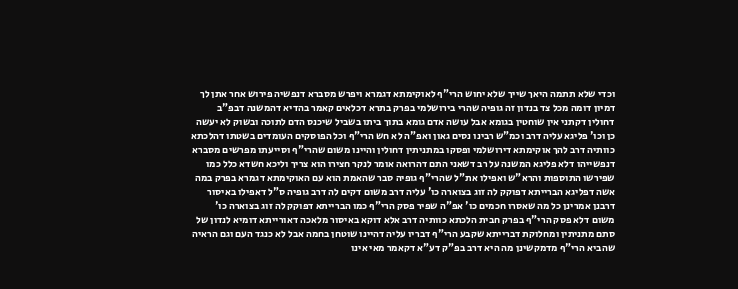וכדי שלא תתמה היאך שייך שלא יחוש הרי"ף לאוקימתא דגמרא ויפרש מסברא דנפשיה פירוש אחר אתן לך דמיון דומה מכל צד בנדון זה גופיה שהרי בירושלמי בפרק בתרא דכלאים קאמר בהדיא דהמשנה דבפ"ב דחולין דקתני אין שוחטין בגומא אבל עושה אדם גומא בתוך ביתו בשביל שיכנס הדם לתוכה ובשוק לא יעשה כן וכו' פליגא עליה דרב וכמ"ש רבינו נסים גאון ואפ"ה לא חש הרי"ף וכל הפוסקים העומדים בשטתו דהלכתא כוותיה דרב להך אוקימתא דירושלמי ופסקו במתניתין דחולין והיינו משום שהרי"ף וסייעתו מפרשים מסברא דנפשייהו דלא פליגא המשנה על רב דשאני התם דהרואה אומר לנקר חצירו הוא צריך וליכא חשדא כלל כמו שפירשו התוספות והרא"ש ואפילו את"ל שהרי"ף גופיה סבר שהאמת הוא עם האוקימתא דגמרא בפרק במה אשה דפליגא הברייתא דפוקק לה זוג בצוארה כו' עליה דרב משום דקים לה דרב גופיה ס"ל דאפילו באיסור דרבנן אמרינן כל מה שאסרו חכמים כו' אפ"ה שפיר פסק הרי"ף כמו הברייתא דפוקק לה זוג בצוארה כו' משום דלא פסק הרי"ף בפרק חבית הלכתא כוותיה דרב אלא דוקא באיסור מלאכה דאורייתא דומיא לנדון של סתם מתניתין ומחלוקת דברייתא שקבע הרי"ף דבריו עליה דהיינו שוטחן בחמה אבל לא כנגד העם וגם הראיה שהביא הרי"ף מדמקשינן מה היא דרב בפ"ק דע"א דקאמר מאי אינו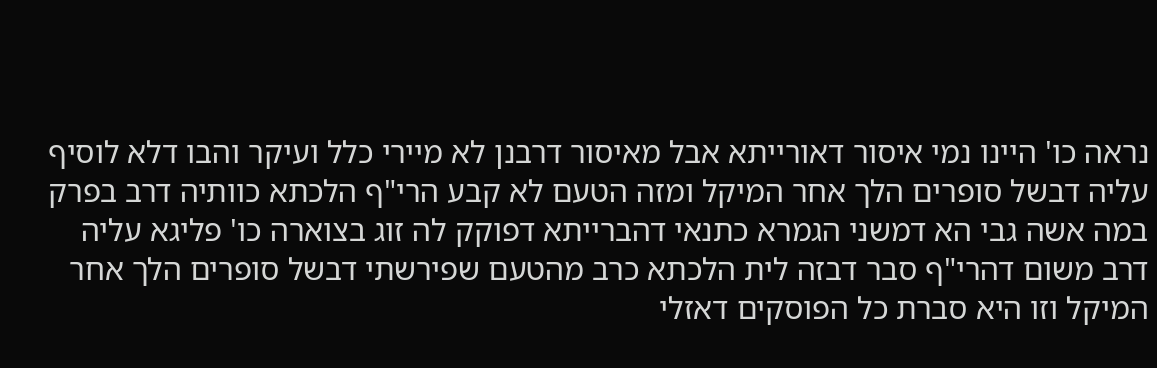נראה כו' היינו נמי איסור דאורייתא אבל מאיסור דרבנן לא מיירי כלל ועיקר והבו דלא לוסיף עליה דבשל סופרים הלך אחר המיקל ומזה הטעם לא קבע הרי"ף הלכתא כוותיה דרב בפרק במה אשה גבי הא דמשני הגמרא כתנאי דהברייתא דפוקק לה זוג בצוארה כו' פליגא עליה דרב משום דהרי"ף סבר דבזה לית הלכתא כרב מהטעם שפירשתי דבשל סופרים הלך אחר המיקל וזו היא סברת כל הפוסקים דאזלי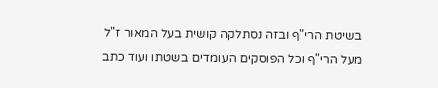בשיטת הרי"ף ובזה נסתלקה קושית בעל המאור ז"ל מעל הרי"ף וכל הפוסקים העומדים בשטתו ועוד כתב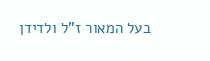בעל המאור ז"ל ולדידן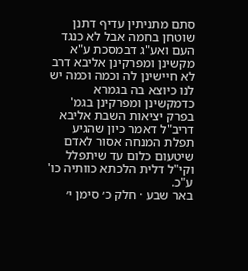סתם מתניתין עדיף דתנן שוטחן בחמה אבל לא כנגד העם ואע"ג דבמסכת ע"א מקשינן ומפרקינן אליבא דרב לא חיישינן לה וכמה וכמה יש לנו כיוצא בה בגמרא כדמקשינן ומפרקינן בגמ' בפרק יציאות השבת אליבא דריב"ל דאמר כיון שהגיע תפלת המנחה אסור לאדם שיטעום כלום עד שיתפלל וקי"ל דלית הלכתא כוותיה כו' ע"כ.
באר שבע · חלק כ׳ סימן י׳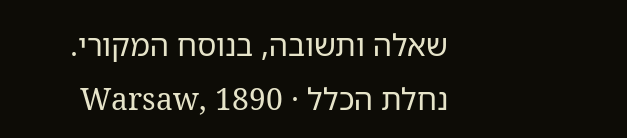שאלה ותשובה, בנוסח המקורי.
נחלת הכלל · Warsaw, 1890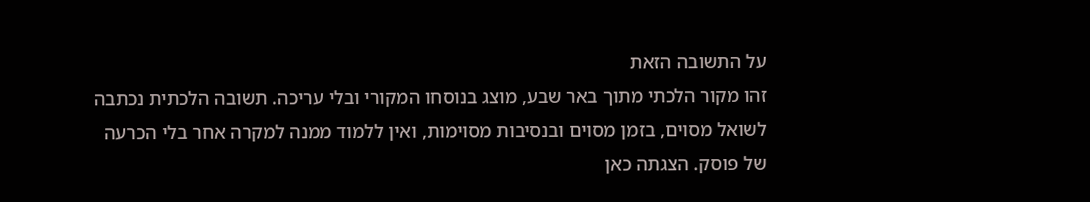על התשובה הזאת
זהו מקור הלכתי מתוך באר שבע, מוצג בנוסחו המקורי ובלי עריכה. תשובה הלכתית נכתבה לשואל מסוים, בזמן מסוים ובנסיבות מסוימות, ואין ללמוד ממנה למקרה אחר בלי הכרעה של פוסק. הצגתה כאן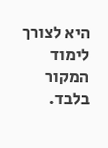היא לצורך לימוד המקור בלבד.